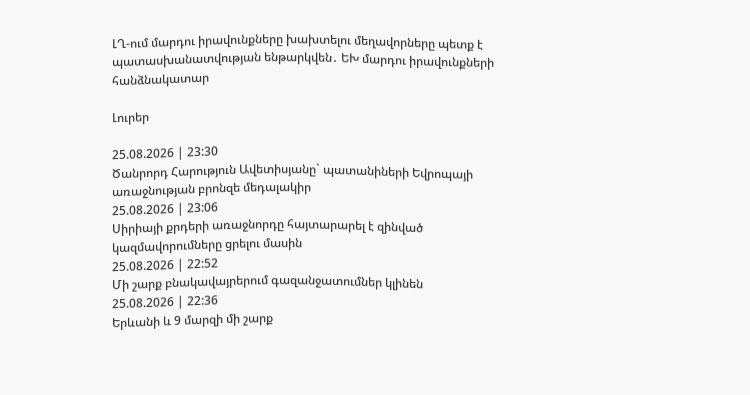ԼՂ-ում մարդու իրավունքները խախտելու մեղավորները պետք է պատասխանատվության ենթարկվեն․ ԵԽ մարդու իրավունքների հանձնակատար

Լուրեր

25.08.2026 | 23:30
Ծանրորդ Հարություն Ավետիսյանը` պատանիների Եվրոպայի առաջնության բրոնզե մեդալակիր
25.08.2026 | 23:06
Սիրիայի քրդերի առաջնորդը հայտարարել է զինված կազմավորումները ցրելու մասին
25.08.2026 | 22:52
Մի շարք բնակավայրերում գազանջատումներ կլինեն
25.08.2026 | 22:36
Երևանի և 9 մարզի մի շարք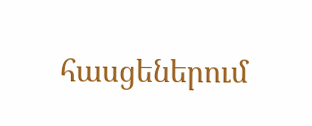հասցեներում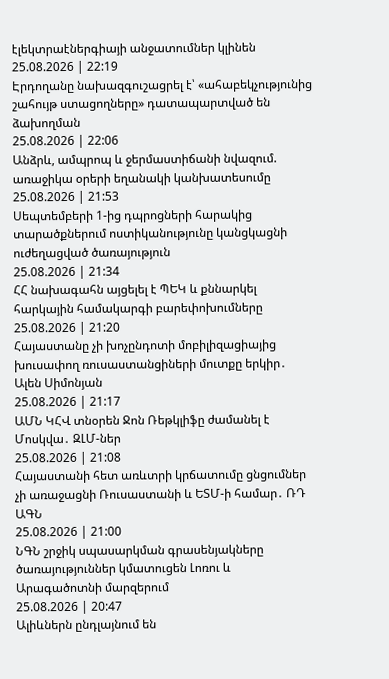էլեկտրաէներգիայի անջատումներ կլինեն
25.08.2026 | 22:19
Էրդողանը նախազգուշացրել է՝ «ահաբեկչությունից շահույթ ստացողները» դատապարտված են ձախողման
25.08.2026 | 22:06
Անձրև, ամպրոպ և ջերմաստիճանի նվազում. առաջիկա օրերի եղանակի կանխատեսումը
25.08.2026 | 21:53
Սեպտեմբերի 1-ից դպրոցների հարակից տարածքներում ոստիկանությունը կանցկացնի ուժեղացված ծառայություն
25.08.2026 | 21:34
ՀՀ նախագահն այցելել է ՊԵԿ և քննարկել հարկային համակարգի բարեփոխումները
25.08.2026 | 21:20
Հայաստանը չի խոչընդոտի մոբիլիզացիայից խուսափող ռուսաստանցիների մուտքը երկիր․ Ալեն Սիմոնյան
25.08.2026 | 21:17
ԱՄՆ ԿՀՎ տնօրեն Ջոն Ռեթկլիֆը ժամանել է Մոսկվա․ ԶԼՄ-ներ
25.08.2026 | 21:08
Հայաստանի հետ առևտրի կրճատումը ցնցումներ չի առաջացնի Ռուսաստանի և ԵՏՄ-ի համար․ ՌԴ ԱԳՆ
25.08.2026 | 21:00
ՆԳՆ շրջիկ սպասարկման գրասենյակները ծառայություններ կմատուցեն Լոռու և Արագածոտնի մարզերում
25.08.2026 | 20:47
Ալիևներն ընդլայնում են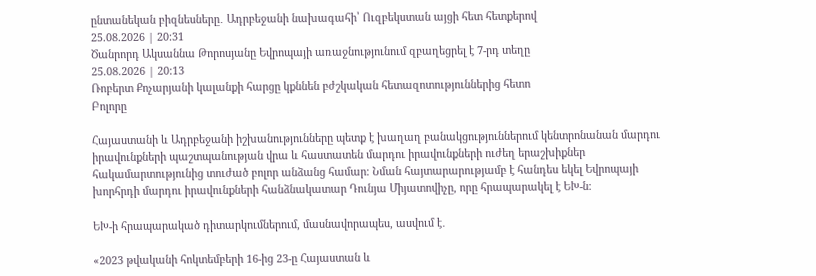ընտանեկան բիզնեսները․ Ադրբեջանի նախագահի՝ Ուզբեկստան այցի հետ հետքերով
25.08.2026 | 20:31
Ծանրորդ Ակսաննա Թորոսյանը Եվրոպայի առաջնությունում զբաղեցրել է 7-րդ տեղը
25.08.2026 | 20:13
Ռոբերտ Քոչարյանի կալանքի հարցը կքննեն բժշկական հետազոտություններից հետո
Բոլորը

Հայաստանի և Ադրբեջանի իշխանությունները պետք է խաղաղ բանակցություններում կենտրոնանան մարդու իրավունքների պաշտպանության վրա և հաստատեն մարդու իրավունքների ուժեղ երաշխիքներ հակամարտությունից տուժած բոլոր անձանց համար։ Նման հայտարարությամբ է հանդես եկել Եվրոպայի խորհրդի մարդու իրավունքների հանձնակատար Դունյա Միյատովիչը, որը հրապարակել է ԵԽ-ն։

ԵԽ-ի հրապարակած դիտարկումներում, մասնավորապես, ասվում է․

«2023 թվականի հոկտեմբերի 16-ից 23-ը Հայաստան և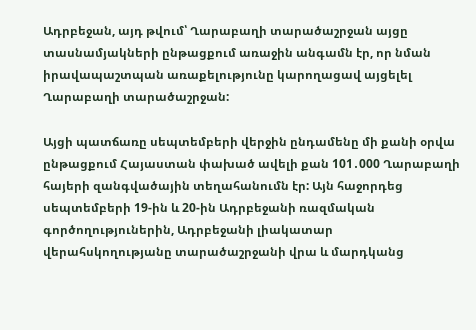Ադրբեջան, այդ թվում՝ Ղարաբաղի տարածաշրջան այցը տասնամյակների ընթացքում առաջին անգամն էր, որ նման իրավապաշտպան առաքելությունը կարողացավ այցելել Ղարաբաղի տարածաշրջան:

Այցի պատճառը սեպտեմբերի վերջին ընդամենը մի քանի օրվա ընթացքում Հայաստան փախած ավելի քան 101․000 Ղարաբաղի հայերի զանգվածային տեղահանումն էր: Այն հաջորդեց սեպտեմբերի 19-ին և 20-ին Ադրբեջանի ռազմական գործողություներին, Ադրբեջանի լիակատար վերահսկողությանը տարածաշրջանի վրա և մարդկանց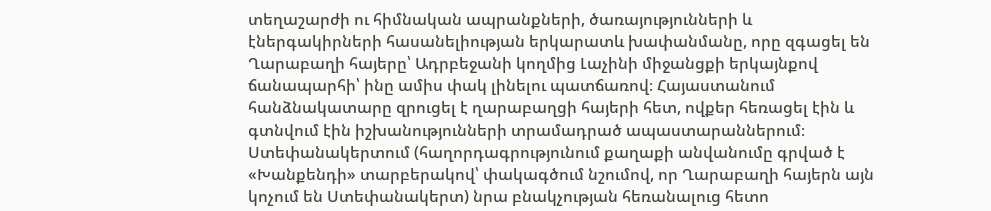տեղաշարժի ու հիմնական ապրանքների, ծառայությունների և էներգակիրների հասանելիության երկարատև խափանմանը, որը զգացել են Ղարաբաղի հայերը՝ Ադրբեջանի կողմից Լաչինի միջանցքի երկայնքով ճանապարհի՝ ինը ամիս փակ լինելու պատճառով։ Հայաստանում հանձնակատարը զրուցել է ղարաբաղցի հայերի հետ, ովքեր հեռացել էին և գտնվում էին իշխանությունների տրամադրած ապաստարաններում։ Ստեփանակերտում (հաղորդագրությունում քաղաքի անվանումը գրված է «Խանքենդի» տարբերակով՝ փակագծում նշումով, որ Ղարաբաղի հայերն այն կոչում են Ստեփանակերտ) նրա բնակչության հեռանալուց հետո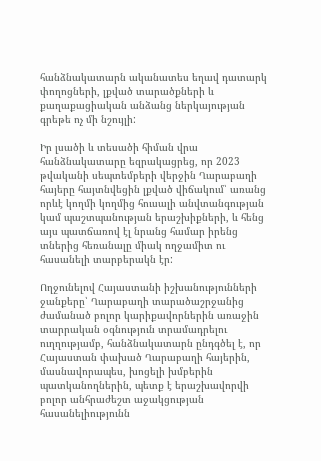հանձնակատարն ականատես եղավ դատարկ փողոցների, լքված տարածքների և քաղաքացիական անձանց ներկայության գրեթե ոչ մի նշույլի:

Իր լսածի և տեսածի հիման վրա հանձնակատարը եզրակացրեց, որ 2023 թվականի սեպտեմբերի վերջին Ղարաբաղի հայերը հայտնվեցին լքված վիճակում՝ առանց որևէ կողմի կողմից հուսալի անվտանգության կամ պաշտպանության երաշխիքների, և հենց այս պատճառով էլ նրանց համար իրենց տներից հեռանալը միակ ողջամիտ ու հասանելի տարբերակն էր:

Ողջունելով Հայաստանի իշխանությունների ջանքերը՝ Ղարաբաղի տարածաշրջանից ժամանած բոլոր կարիքավորներին առաջին տարրական օգնություն տրամադրելու ուղղությամբ, հանձնակատարն ընդգծել է, որ Հայաստան փախած Ղարաբաղի հայերին, մասնավորապես, խոցելի խմբերին պատկանողներին, պետք է երաշխավորվի բոլոր անհրաժեշտ աջակցության հասանելիությունն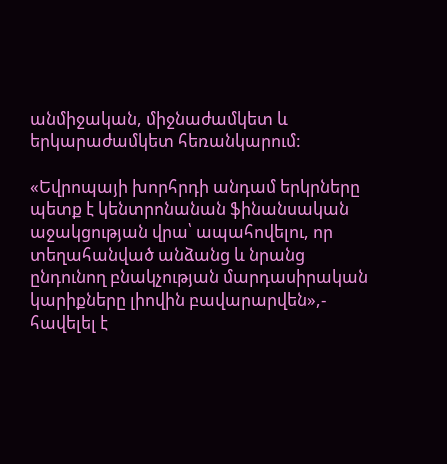անմիջական, միջնաժամկետ և երկարաժամկետ հեռանկարում:

«Եվրոպայի խորհրդի անդամ երկրները պետք է կենտրոնանան ֆինանսական աջակցության վրա՝ ապահովելու, որ տեղահանված անձանց և նրանց ընդունող բնակչության մարդասիրական կարիքները լիովին բավարարվեն»,- հավելել է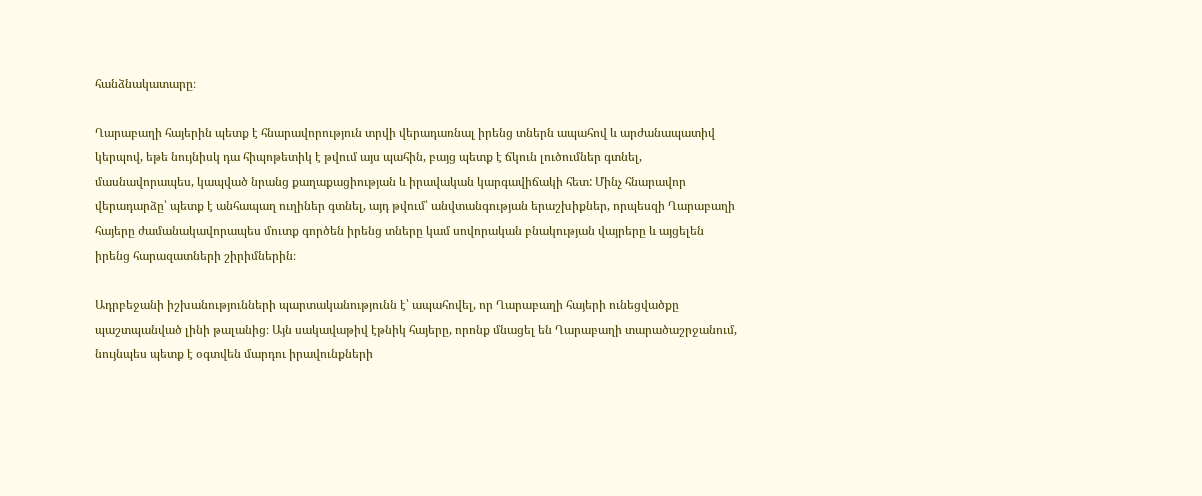հանձնակատարը։

Ղարաբաղի հայերին պետք է հնարավորություն տրվի վերադառնալ իրենց տներն ապահով և արժանապատիվ կերպով, եթե նույնիսկ դա հիպոթետիկ է թվում այս պահին, բայց պետք է ճկուն լուծումներ գտնել, մասնավորապես, կապված նրանց քաղաքացիության և իրավական կարգավիճակի հետ: Մինչ հնարավոր վերադարձը՝ պետք է անհապաղ ուղիներ գտնել, այդ թվում՝ անվտանգության երաշխիքներ, որպեսզի Ղարաբաղի հայերը ժամանակավորապես մուտք գործեն իրենց տները կամ սովորական բնակության վայրերը և այցելեն իրենց հարազատների շիրիմներին։

Ադրբեջանի իշխանությունների պարտականությունն է՝ ապահովել, որ Ղարաբաղի հայերի ունեցվածքը պաշտպանված լինի թալանից։ Այն սակավաթիվ էթնիկ հայերը, որոնք մնացել են Ղարաբաղի տարածաշրջանում, նույնպես պետք է օգտվեն մարդու իրավունքների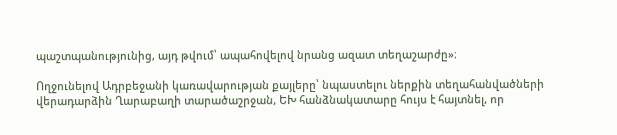պաշտպանությունից, այդ թվում՝ ապահովելով նրանց ազատ տեղաշարժը»։

Ողջունելով Ադրբեջանի կառավարության քայլերը՝ նպաստելու ներքին տեղահանվածների վերադարձին Ղարաբաղի տարածաշրջան, ԵԽ հանձնակատարը հույս է հայտնել, որ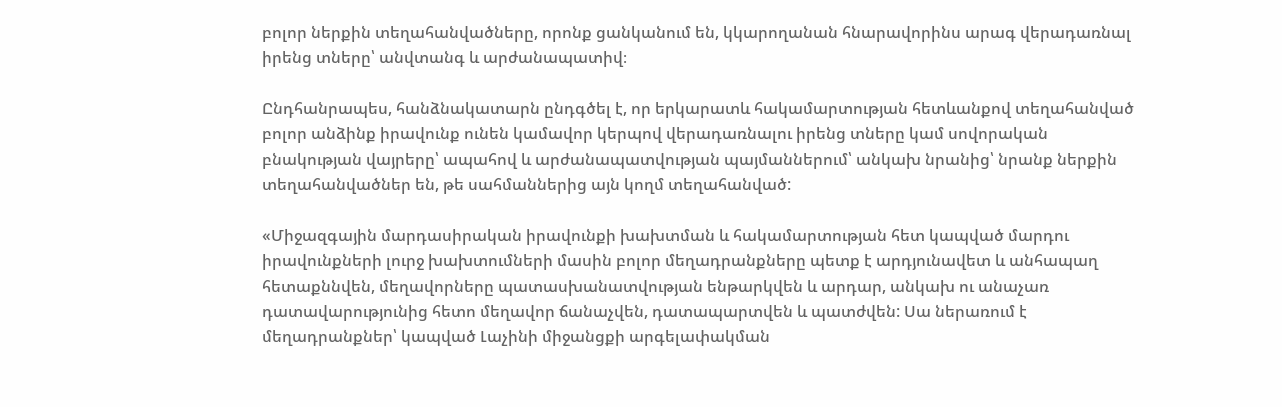բոլոր ներքին տեղահանվածները, որոնք ցանկանում են, կկարողանան հնարավորինս արագ վերադառնալ իրենց տները՝ անվտանգ և արժանապատիվ։

Ընդհանրապես, հանձնակատարն ընդգծել է, որ երկարատև հակամարտության հետևանքով տեղահանված բոլոր անձինք իրավունք ունեն կամավոր կերպով վերադառնալու իրենց տները կամ սովորական բնակության վայրերը՝ ապահով և արժանապատվության պայմաններում՝ անկախ նրանից՝ նրանք ներքին տեղահանվածներ են, թե սահմաններից այն կողմ տեղահանված:

«Միջազգային մարդասիրական իրավունքի խախտման և հակամարտության հետ կապված մարդու իրավունքների լուրջ խախտումների մասին բոլոր մեղադրանքները պետք է արդյունավետ և անհապաղ հետաքննվեն, մեղավորները պատասխանատվության ենթարկվեն և արդար, անկախ ու անաչառ դատավարությունից հետո մեղավոր ճանաչվեն, դատապարտվեն և պատժվեն: Սա ներառում է մեղադրանքներ՝ կապված Լաչինի միջանցքի արգելափակման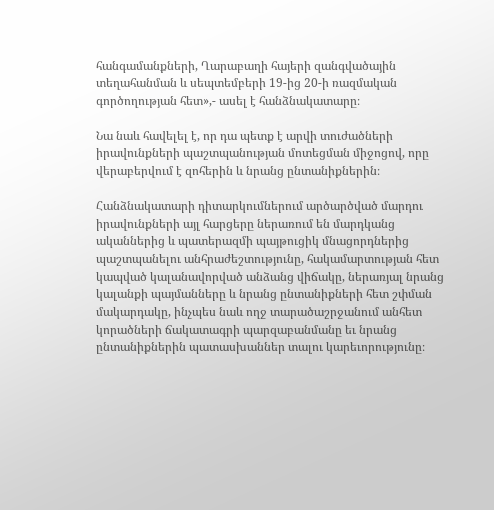հանգամանքների, Ղարաբաղի հայերի զանգվածային տեղահանման և սեպտեմբերի 19-ից 20-ի ռազմական գործողության հետ»,- ասել է հանձնակատարը։

Նա նաև հավելել է, որ դա պետք է արվի տուժածների իրավունքների պաշտպանության մոտեցման միջոցով, որը վերաբերվում է զոհերին և նրանց ընտանիքներին։

Հանձնակատարի դիտարկումներում արծարծված մարդու իրավունքների այլ հարցերը ներառում են մարդկանց ականներից և պատերազմի պայթուցիկ մնացորդներից պաշտպանելու անհրաժեշտությունը, հակամարտության հետ կապված կալանավորված անձանց վիճակը, ներառյալ նրանց կալանքի պայմանները և նրանց ընտանիքների հետ շփման մակարդակը, ինչպես նաև ողջ տարածաշրջանում անհետ կորածների ճակատագրի պարզաբանմանը եւ նրանց ընտանիքներին պատասխաններ տալու կարեւորությունը։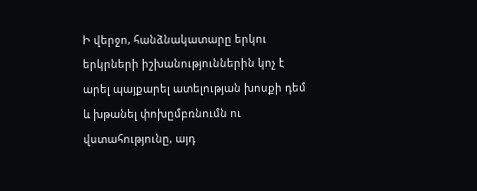Ի վերջո, հանձնակատարը երկու երկրների իշխանություններին կոչ է արել պայքարել ատելության խոսքի դեմ և խթանել փոխըմբռնումն ու վստահությունը, այդ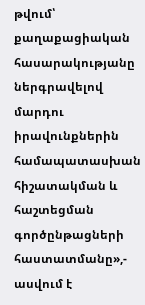թվում՝ քաղաքացիական հասարակությանը ներգրավելով մարդու իրավունքներին համապատասխան հիշատակման և հաշտեցման գործընթացների հաստատմանը»,- ասվում է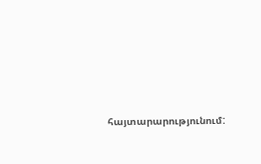հայտարարությունում: